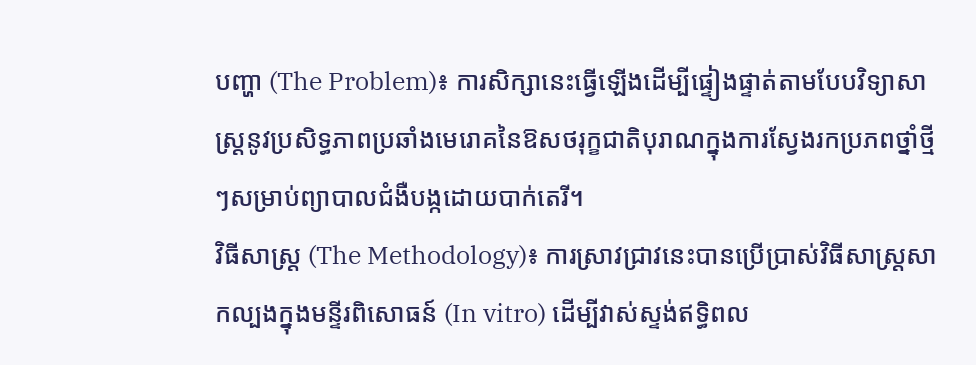បញ្ហា (The Problem)៖ ការសិក្សានេះធ្វើឡើងដើម្បីផ្ទៀងផ្ទាត់តាមបែបវិទ្យាសាស្ត្រនូវប្រសិទ្ធភាពប្រឆាំងមេរោគនៃឱសថរុក្ខជាតិបុរាណក្នុងការស្វែងរកប្រភពថ្នាំថ្មីៗសម្រាប់ព្យាបាលជំងឺបង្កដោយបាក់តេរី។
វិធីសាស្ត្រ (The Methodology)៖ ការស្រាវជ្រាវនេះបានប្រើប្រាស់វិធីសាស្ត្រសាកល្បងក្នុងមន្ទីរពិសោធន៍ (In vitro) ដើម្បីវាស់ស្ទង់ឥទ្ធិពល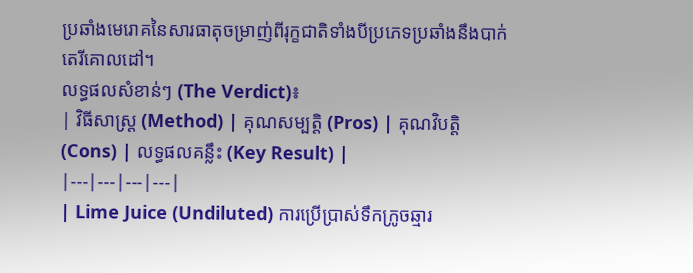ប្រឆាំងមេរោគនៃសារធាតុចម្រាញ់ពីរុក្ខជាតិទាំងបីប្រភេទប្រឆាំងនឹងបាក់តេរីគោលដៅ។
លទ្ធផលសំខាន់ៗ (The Verdict)៖
| វិធីសាស្ត្រ (Method) | គុណសម្បត្តិ (Pros) | គុណវិបត្តិ (Cons) | លទ្ធផលគន្លឹះ (Key Result) |
|---|---|---|---|
| Lime Juice (Undiluted) ការប្រើប្រាស់ទឹកក្រូចឆ្មារ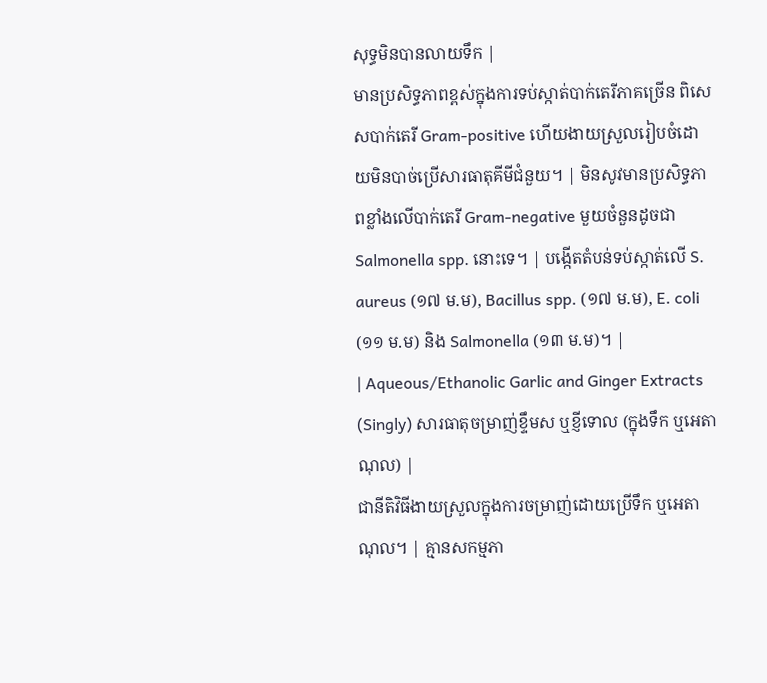សុទ្ធមិនបានលាយទឹក |
មានប្រសិទ្ធភាពខ្ពស់ក្នុងការទប់ស្កាត់បាក់តេរីភាគច្រើន ពិសេសបាក់តេរី Gram-positive ហើយងាយស្រួលរៀបចំដោយមិនបាច់ប្រើសារធាតុគីមីជំនួយ។ | មិនសូវមានប្រសិទ្ធភាពខ្លាំងលើបាក់តេរី Gram-negative មួយចំនួនដូចជា Salmonella spp. នោះទេ។ | បង្កើតតំបន់ទប់ស្កាត់លើ S. aureus (១៧ ម.ម), Bacillus spp. (១៧ ម.ម), E. coli (១១ ម.ម) និង Salmonella (១៣ ម.ម)។ |
| Aqueous/Ethanolic Garlic and Ginger Extracts (Singly) សារធាតុចម្រាញ់ខ្ទឹមស ឬខ្ញីទោល (ក្នុងទឹក ឬអេតាណុល) |
ជានីតិវិធីងាយស្រួលក្នុងការចម្រាញ់ដោយប្រើទឹក ឬអេតាណុល។ | គ្មានសកម្មភា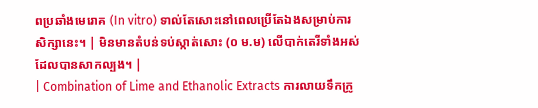ពប្រឆាំងមេរោគ (In vitro) ទាល់តែសោះនៅពេលប្រើតែឯងសម្រាប់ការសិក្សានេះ។ | មិនមានតំបន់ទប់ស្កាត់សោះ (០ ម.ម) លើបាក់តេរីទាំងអស់ដែលបានសាកល្បង។ |
| Combination of Lime and Ethanolic Extracts ការលាយទឹកក្រូ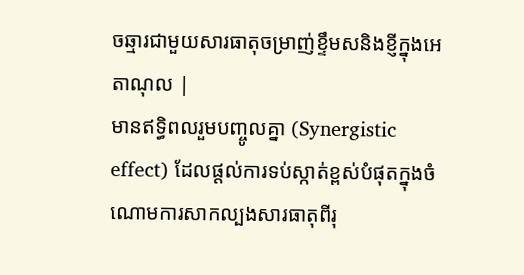ចឆ្មារជាមួយសារធាតុចម្រាញ់ខ្ទឹមសនិងខ្ញីក្នុងអេតាណុល |
មានឥទ្ធិពលរួមបញ្ចូលគ្នា (Synergistic effect) ដែលផ្តល់ការទប់ស្កាត់ខ្ពស់បំផុតក្នុងចំណោមការសាកល្បងសារធាតុពីរុ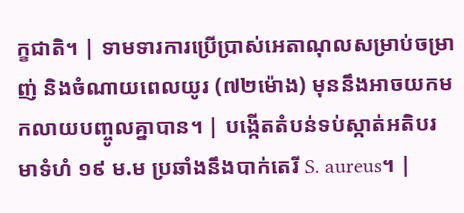ក្ខជាតិ។ | ទាមទារការប្រើប្រាស់អេតាណុលសម្រាប់ចម្រាញ់ និងចំណាយពេលយូរ (៧២ម៉ោង) មុននឹងអាចយកមកលាយបញ្ចូលគ្នាបាន។ | បង្កើតតំបន់ទប់ស្កាត់អតិបរមាទំហំ ១៩ ម.ម ប្រឆាំងនឹងបាក់តេរី S. aureus។ |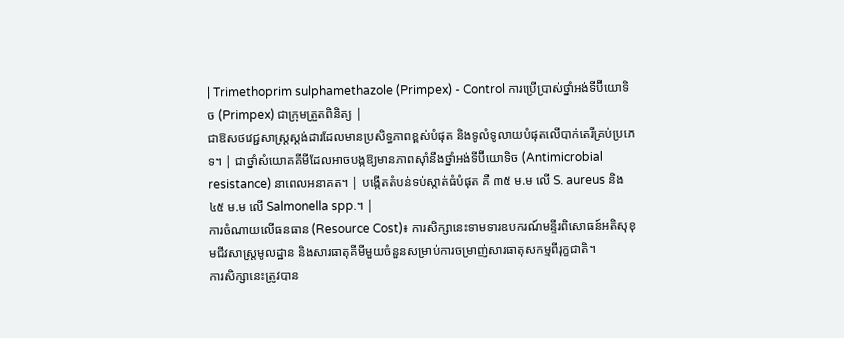| Trimethoprim sulphamethazole (Primpex) - Control ការប្រើប្រាស់ថ្នាំអង់ទីប៊ីយោទិច (Primpex) ជាក្រុមត្រួតពិនិត្យ |
ជាឱសថវេជ្ជសាស្ត្រស្តង់ដារដែលមានប្រសិទ្ធភាពខ្ពស់បំផុត និងទូលំទូលាយបំផុតលើបាក់តេរីគ្រប់ប្រភេទ។ | ជាថ្នាំសំយោគគីមីដែលអាចបង្កឱ្យមានភាពស៊ាំនឹងថ្នាំអង់ទីប៊ីយោទិច (Antimicrobial resistance) នាពេលអនាគត។ | បង្កើតតំបន់ទប់ស្កាត់ធំបំផុត គឺ ៣៥ ម.ម លើ S. aureus និង ៤៥ ម.ម លើ Salmonella spp.។ |
ការចំណាយលើធនធាន (Resource Cost)៖ ការសិក្សានេះទាមទារឧបករណ៍មន្ទីរពិសោធន៍អតិសុខុមជីវសាស្ត្រមូលដ្ឋាន និងសារធាតុគីមីមួយចំនួនសម្រាប់ការចម្រាញ់សារធាតុសកម្មពីរុក្ខជាតិ។
ការសិក្សានេះត្រូវបាន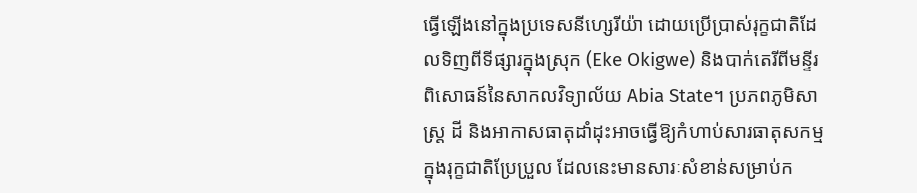ធ្វើឡើងនៅក្នុងប្រទេសនីហ្សេរីយ៉ា ដោយប្រើប្រាស់រុក្ខជាតិដែលទិញពីទីផ្សារក្នុងស្រុក (Eke Okigwe) និងបាក់តេរីពីមន្ទីរពិសោធន៍នៃសាកលវិទ្យាល័យ Abia State។ ប្រភពភូមិសាស្ត្រ ដី និងអាកាសធាតុដាំដុះអាចធ្វើឱ្យកំហាប់សារធាតុសកម្មក្នុងរុក្ខជាតិប្រែប្រួល ដែលនេះមានសារៈសំខាន់សម្រាប់ក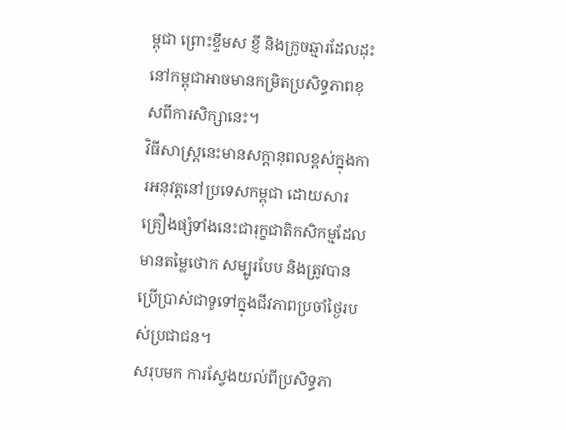ម្ពុជា ព្រោះខ្ទឹមស ខ្ញី និងក្រូចឆ្មារដែលដុះនៅកម្ពុជាអាចមានកម្រិតប្រសិទ្ធភាពខុសពីការសិក្សានេះ។
វិធីសាស្ត្រនេះមានសក្តានុពលខ្ពស់ក្នុងការអនុវត្តនៅប្រទេសកម្ពុជា ដោយសារគ្រឿងផ្សំទាំងនេះជារុក្ខជាតិកសិកម្មដែលមានតម្លៃថោក សម្បូរបែប និងត្រូវបានប្រើប្រាស់ជាទូទៅក្នុងជីវភាពប្រចាំថ្ងៃរបស់ប្រជាជន។
សរុបមក ការស្វែងយល់ពីប្រសិទ្ធភា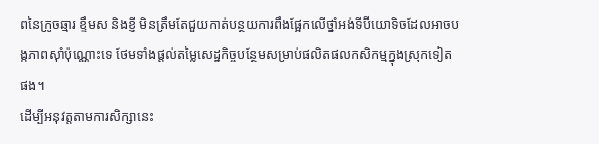ពនៃក្រូចឆ្មារ ខ្ទឹមស និងខ្ញី មិនត្រឹមតែជួយកាត់បន្ថយការពឹងផ្អែកលើថ្នាំអង់ទីប៊ីយោទិចដែលអាចបង្កភាពស៊ាំប៉ុណ្ណោះទេ ថែមទាំងផ្តល់តម្លៃសេដ្ឋកិច្ចបន្ថែមសម្រាប់ផលិតផលកសិកម្មក្នុងស្រុកទៀតផង។
ដើម្បីអនុវត្តតាមការសិក្សានេះ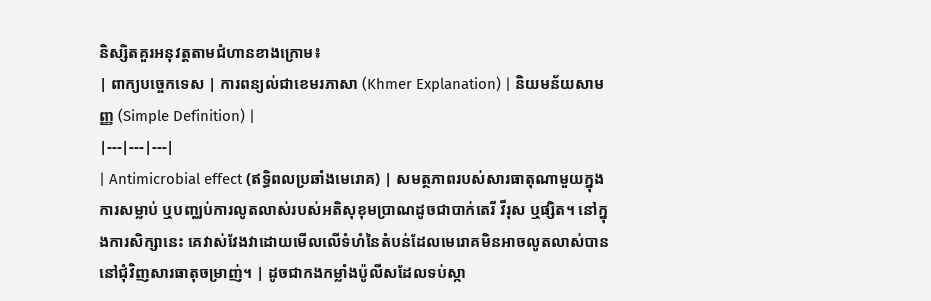និស្សិតគួរអនុវត្តតាមជំហានខាងក្រោម៖
| ពាក្យបច្ចេកទេស | ការពន្យល់ជាខេមរភាសា (Khmer Explanation) | និយមន័យសាមញ្ញ (Simple Definition) |
|---|---|---|
| Antimicrobial effect (ឥទ្ធិពលប្រឆាំងមេរោគ) | សមត្ថភាពរបស់សារធាតុណាមួយក្នុងការសម្លាប់ ឬបញ្ឈប់ការលូតលាស់របស់អតិសុខុមប្រាណដូចជាបាក់តេរី វីរុស ឬផ្សិត។ នៅក្នុងការសិក្សានេះ គេវាស់វែងវាដោយមើលលើទំហំនៃតំបន់ដែលមេរោគមិនអាចលូតលាស់បាននៅជុំវិញសារធាតុចម្រាញ់។ | ដូចជាកងកម្លាំងប៉ូលីសដែលទប់ស្កា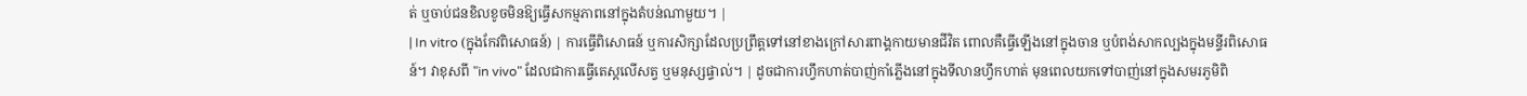ត់ ឬចាប់ជនខិលខូចមិនឱ្យធ្វើសកម្មភាពនៅក្នុងតំបន់ណាមួយ។ |
| In vitro (ក្នុងកែវពិសោធន៍) | ការធ្វើពិសោធន៍ ឬការសិក្សាដែលប្រព្រឹត្តទៅនៅខាងក្រៅសារពាង្គកាយមានជីវិត ពោលគឺធ្វើឡើងនៅក្នុងចាន ឬបំពង់សាកល្បងក្នុងមន្ទីរពិសោធន៍។ វាខុសពី "in vivo" ដែលជាការធ្វើតេស្តលើសត្វ ឬមនុស្សផ្ទាល់។ | ដូចជាការហ្វឹកហាត់បាញ់កាំភ្លើងនៅក្នុងទីលានហ្វឹកហាត់ មុនពេលយកទៅបាញ់នៅក្នុងសមរភូមិពិ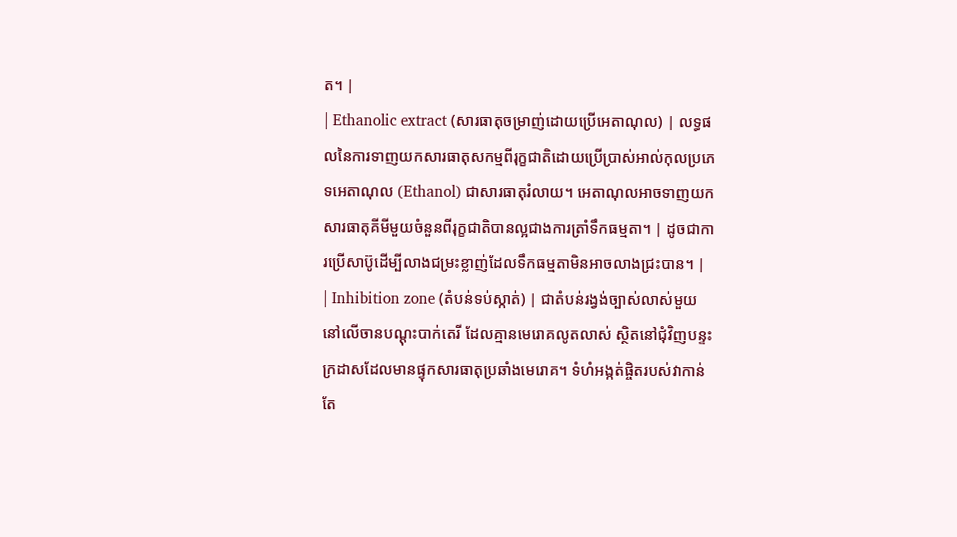ត។ |
| Ethanolic extract (សារធាតុចម្រាញ់ដោយប្រើអេតាណុល) | លទ្ធផលនៃការទាញយកសារធាតុសកម្មពីរុក្ខជាតិដោយប្រើប្រាស់អាល់កុលប្រភេទអេតាណុល (Ethanol) ជាសារធាតុរំលាយ។ អេតាណុលអាចទាញយកសារធាតុគីមីមួយចំនួនពីរុក្ខជាតិបានល្អជាងការត្រាំទឹកធម្មតា។ | ដូចជាការប្រើសាប៊ូដើម្បីលាងជម្រះខ្លាញ់ដែលទឹកធម្មតាមិនអាចលាងជ្រះបាន។ |
| Inhibition zone (តំបន់ទប់ស្កាត់) | ជាតំបន់រង្វង់ច្បាស់លាស់មួយនៅលើចានបណ្ដុះបាក់តេរី ដែលគ្មានមេរោគលូតលាស់ ស្ថិតនៅជុំវិញបន្ទះក្រដាសដែលមានផ្ទុកសារធាតុប្រឆាំងមេរោគ។ ទំហំអង្កត់ផ្ចិតរបស់វាកាន់តែ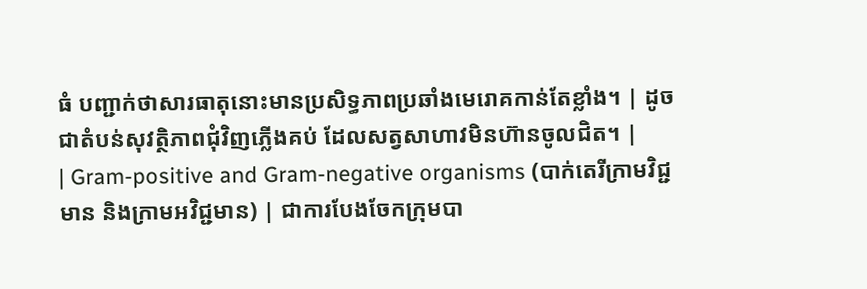ធំ បញ្ជាក់ថាសារធាតុនោះមានប្រសិទ្ធភាពប្រឆាំងមេរោគកាន់តែខ្លាំង។ | ដូចជាតំបន់សុវត្ថិភាពជុំវិញភ្លើងគប់ ដែលសត្វសាហាវមិនហ៊ានចូលជិត។ |
| Gram-positive and Gram-negative organisms (បាក់តេរីក្រាមវិជ្ជមាន និងក្រាមអវិជ្ជមាន) | ជាការបែងចែកក្រុមបា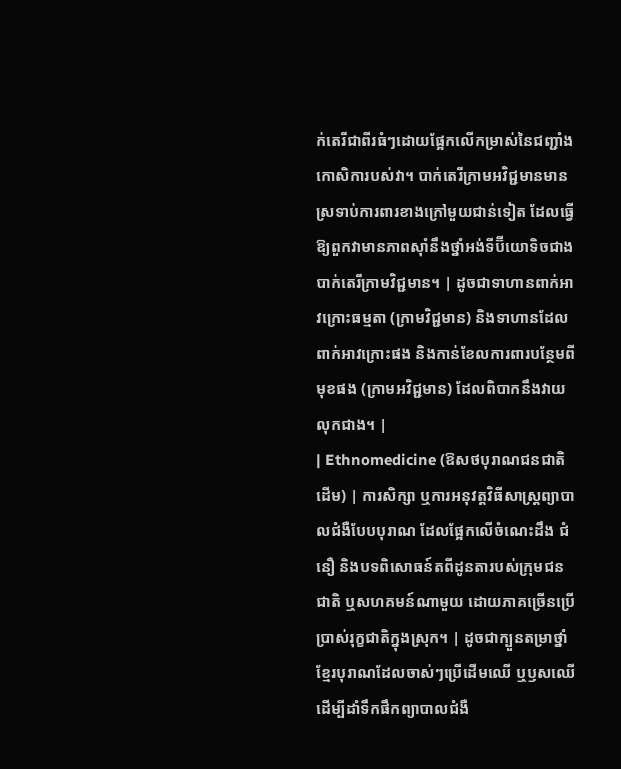ក់តេរីជាពីរធំៗដោយផ្អែកលើកម្រាស់នៃជញ្ជាំងកោសិការបស់វា។ បាក់តេរីក្រាមអវិជ្ជមានមានស្រទាប់ការពារខាងក្រៅមួយជាន់ទៀត ដែលធ្វើឱ្យពួកវាមានភាពស៊ាំនឹងថ្នាំអង់ទីប៊ីយោទិចជាងបាក់តេរីក្រាមវិជ្ជមាន។ | ដូចជាទាហានពាក់អាវក្រោះធម្មតា (ក្រាមវិជ្ជមាន) និងទាហានដែលពាក់អាវក្រោះផង និងកាន់ខែលការពារបន្ថែមពីមុខផង (ក្រាមអវិជ្ជមាន) ដែលពិបាកនឹងវាយលុកជាង។ |
| Ethnomedicine (ឱសថបុរាណជនជាតិដើម) | ការសិក្សា ឬការអនុវត្តវិធីសាស្ត្រព្យាបាលជំងឺបែបបុរាណ ដែលផ្អែកលើចំណេះដឹង ជំនឿ និងបទពិសោធន៍តពីដូនតារបស់ក្រុមជនជាតិ ឬសហគមន៍ណាមួយ ដោយភាគច្រើនប្រើប្រាស់រុក្ខជាតិក្នុងស្រុក។ | ដូចជាក្បួនតម្រាថ្នាំខ្មែរបុរាណដែលចាស់ៗប្រើដើមឈើ ឬឫសឈើដើម្បីដាំទឹកផឹកព្យាបាលជំងឺ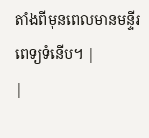តាំងពីមុនពេលមានមន្ទីរពេទ្យទំនើប។ |
|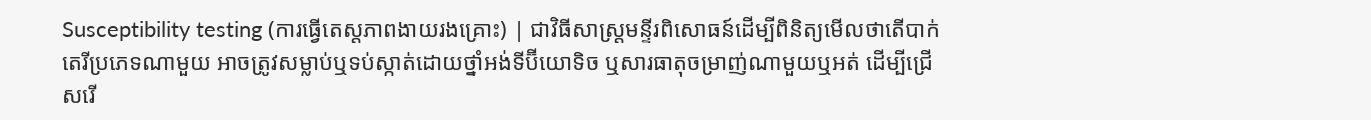Susceptibility testing (ការធ្វើតេស្តភាពងាយរងគ្រោះ) | ជាវិធីសាស្ត្រមន្ទីរពិសោធន៍ដើម្បីពិនិត្យមើលថាតើបាក់តេរីប្រភេទណាមួយ អាចត្រូវសម្លាប់ឬទប់ស្កាត់ដោយថ្នាំអង់ទីប៊ីយោទិច ឬសារធាតុចម្រាញ់ណាមួយឬអត់ ដើម្បីជ្រើសរើ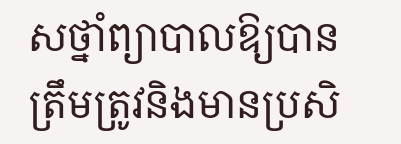សថ្នាំព្យាបាលឱ្យបានត្រឹមត្រូវនិងមានប្រសិ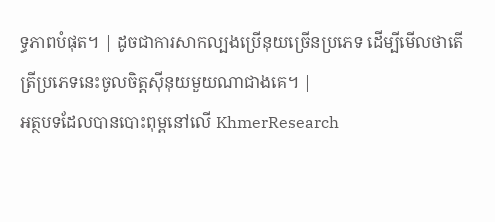ទ្ធភាពបំផុត។ | ដូចជាការសាកល្បងប្រើនុយច្រើនប្រភេទ ដើម្បីមើលថាតើត្រីប្រភេទនេះចូលចិត្តស៊ីនុយមួយណាជាងគេ។ |
អត្ថបទដែលបានបោះពុម្ពនៅលើ KhmerResearch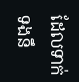ដែលទាក់ទងនឹ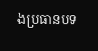ងប្រធានបទ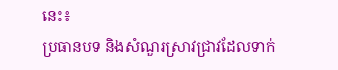នេះ៖
ប្រធានបទ និងសំណួរស្រាវជ្រាវដែលទាក់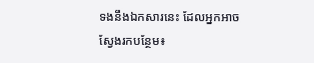ទងនឹងឯកសារនេះ ដែលអ្នកអាចស្វែងរកបន្ថែម៖